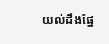យល់ដឹងផ្នែ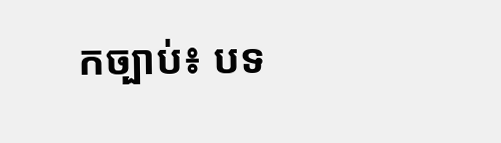កច្បាប់៖ បទ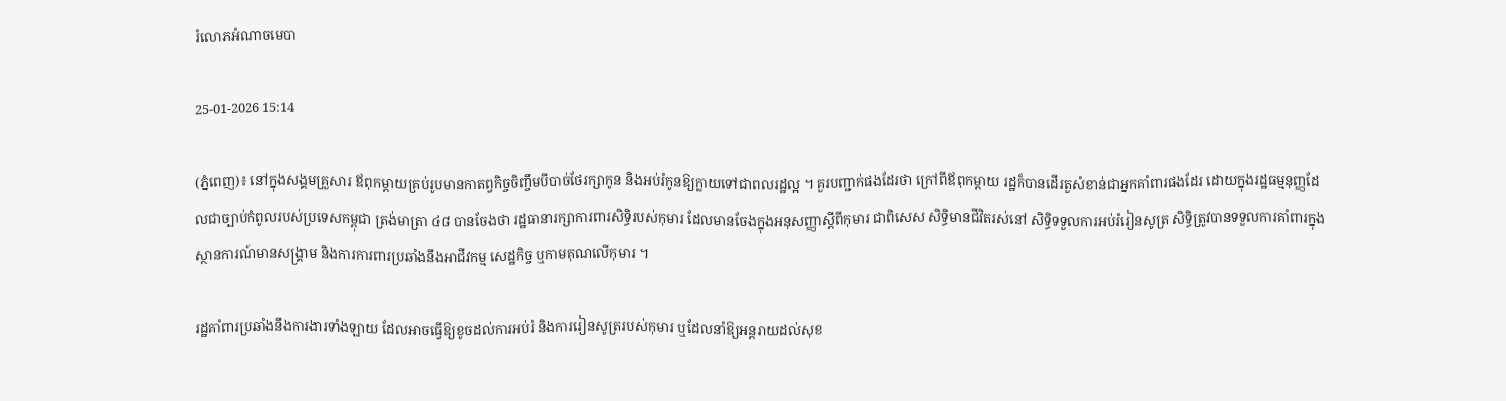រំលោភអំណាចមេបា

25-01-2026 15:14

(ភ្នំពេញ)៖ នៅក្នុងសង្គមគ្រួសារ ឪពុកម្តាយគ្រប់រូបមានកាតព្វកិច្ចចិញ្ចឹមបីបាច់ថែរក្សាកូន និងអប់រំកូនឱ្យក្លាយទៅជាពលរដ្ឋល្អ ។ គួរបញ្ជាក់ផងដែរថា ក្រៅពីឪពុកម្តាយ រដ្ឋក៏បានដើរតួសំខាន់ជាអ្នកគាំពារផងដែរ ដោយក្នុងរដ្ឋធម្មនុញ្ញដែលជាច្បាប់កំពូលរបស់ប្រទេសកម្ពុជា ត្រង់មាត្រា ៤៨ បានចែងថា រដ្ឋធានារក្សាការពារសិទ្ធិរបស់កុមារ ដែលមានចែងក្នុងអនុសញ្ញាស្តីពីកុមារ ជាពិសេស សិទ្ធិមានជីវិតរស់នៅ សិទ្ធិទទួលការអប់រំរៀនសូត្រ សិទ្ធិត្រូវបានទទួលការគាំពារក្នុងស្ថានការណ៍មានសង្គ្រាម និងការការពារប្រឆាំងនឹងអាជីវកម្ម សេដ្ឋកិច្ច ឬកាមគុណលើកុមារ ។

រដ្ឋគាំពារប្រឆាំងនឹងការងារទាំងឡាយ ដែលអាចធ្វើឱ្យខូចដល់ការអប់រំ និងការរៀនសូត្ររបស់កុមារ ឬដែលនាំឱ្យអន្តរាយដល់សុខ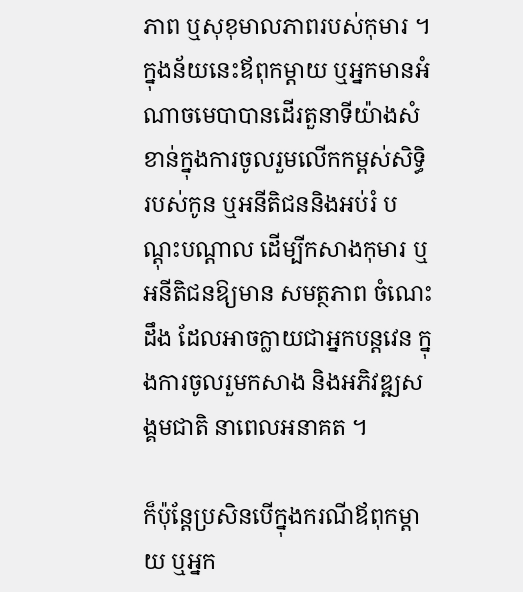ភាព ឬសុខុមាលភាពរបស់កុមារ ។ ក្នុងន័យនេះឪពុកម្តាយ ឬអ្នកមានអំណាចមេបាបានដើរតួនាទីយ៉ាងសំខាន់ក្នុងការចូលរួមលើកកម្ពស់សិទ្ធិរបស់កូន ឬអនីតិជននិងអប់រំ បណ្តុះបណ្តាល ដើម្បីកសាងកុមារ ឬអនីតិជនឱ្យមាន សមត្ថភាព ចំណេះដឹង ដែលអាចក្លាយជាអ្នកបន្តវេន ក្នុងការចូលរួមកសាង និងអភិវឌ្ឍសង្គមជាតិ នាពេលអនាគត ។

ក៏ប៉ុន្តែប្រសិនបើក្នុងករណីឪពុកម្តាយ ឬអ្នក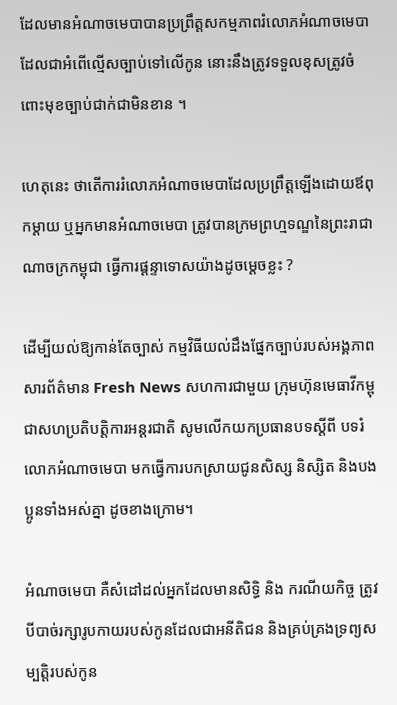ដែលមានអំណាចមេបាបានប្រព្រឹត្តសកម្មភាពរំលោភអំណាចមេបាដែលជាអំពើល្មើសច្បាប់ទៅលើកូន នោះនឹងត្រូវទទួលខុសត្រូវចំពោះមុខច្បាប់ជាក់ជាមិនខាន ។

ហេតុនេះ ថាតើការរំលោភអំណាចមេបាដែលប្រព្រឹត្តឡើងដោយឪពុកម្តាយ ឬអ្នកមានអំណាចមេបា ត្រូវបានក្រមព្រហ្មទណ្ឌនៃព្រះរាជាណាចក្រកម្ពុជា ធ្វើការផ្តន្ទាទោសយ៉ាងដូចម្តេចខ្លះ ?

ដើម្បីយល់ឱ្យកាន់តែច្បាស់ កម្មវិធីយល់ដឹងផ្នែកច្បាប់របស់អង្គភាពសារព័ត៌មាន Fresh News សហការជាមួយ ក្រុមហ៊ុនមេធាវីកម្ពុជាសហប្រតិបត្តិការអន្តរជាតិ សូមលើកយកប្រធានបទស្ដីពី បទរំលោភអំណាចមេបា មកធ្វើការបកស្រាយជូនសិស្ស និស្សិត និងបងប្អូនទាំងអស់គ្នា ដូចខាងក្រោម។

អំណាចមេបា គឺសំដៅដល់អ្នកដែលមានសិទ្ធិ និង ករណីយកិច្ច ត្រូវបីបាច់រក្សារូបកាយរបស់កូនដែលជាអនីតិជន និងគ្រប់គ្រងទ្រព្យសម្បត្តិរបស់កូន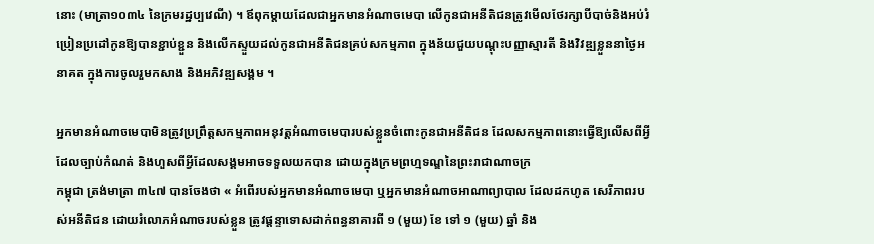នោះ (មាត្រា១០៣៤ នៃក្រមរដ្ឋប្បវេណី) ។ ឪពុកម្តាយដែលជាអ្នកមានអំណាចមេបា លើកូនជាអនីតិជនត្រូវមើលថែរក្សាបីបាច់និងអប់រំប្រៀនប្រដៅកូនឱ្យបានខ្ជាប់ខ្ជួន និងលើកស្ទួយដល់កូនជាអនីតិជនគ្រប់សកម្មភាព ក្នុងន័យជួយបណ្តុះបញ្ញាស្មារតី និងវិវឌ្ឍខ្លួននាថ្ងៃអនាគត ក្នុងការចូលរួមកសាង និងអភិវឌ្ឍសង្គម ។

អ្នកមានអំណាចមេបាមិនត្រូវប្រព្រឹត្តសកម្មភាពអនុវត្តអំណាចមេបារបស់ខ្លួនចំពោះកូនជាអនីតិជន ដែលសកម្មភាពនោះធ្វើឱ្យលើសពីអ្វីដែលច្បាប់កំណត់ និងហួសពីអ្វីដែលសង្គមអាចទទួលយកបាន ដោយក្នុងក្រមព្រហ្មទណ្ឌនៃព្រះរាជាណាចក្រ
កម្ពុជា ត្រង់មាត្រា ៣៤៧ បានចែងថា « អំពើរបស់អ្នកមានអំណាចមេបា ឬអ្នកមានអំណាចអាណាព្យាបាល ដែលដកហូត សេរីភាពរបស់អនីតិជន ដោយរំលោភអំណាចរបស់ខ្លួន ត្រូវផ្តន្ទាទោសដាក់ពន្ធនាគារពី ១ (មួយ) ខែ ទៅ ១ (មួយ) ឆ្នាំ និង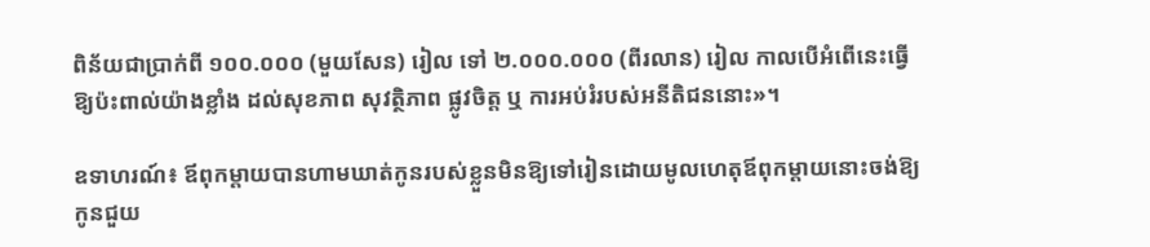ពិន័យជាប្រាក់ពី ១០០.០០០ (មួយសែន) រៀល ទៅ ២.០០០.០០០ (ពីរលាន) រៀល កាលបើអំពើនេះធ្វើឱ្យប៉ះពាល់យ៉ាងខ្លាំង ដល់សុខភាព សុវត្ថិភាព ផ្លូវចិត្ត ឬ ការអប់រំរបស់អនីតិជននោះ»។

ឧទាហរណ៍៖ ឪពុកម្តាយបានហាមឃាត់កូនរបស់ខ្លួនមិនឱ្យទៅរៀនដោយមូលហេតុឪពុកម្តាយនោះចង់ឱ្យកូនជួយ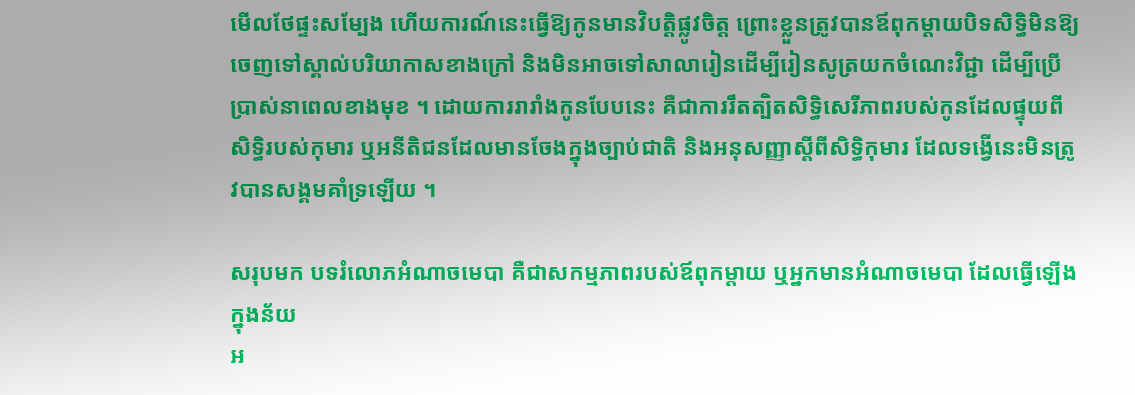មើលថែផ្ទះសម្បែង ហើយការណ៍នេះធ្វើឱ្យកូនមានវិបត្តិផ្លូវចិត្ត ព្រោះខ្លួនត្រូវបានឪពុកម្តាយបិទសិទ្ធិមិនឱ្យចេញទៅស្គាល់បរិយាកាសខាងក្រៅ និងមិនអាចទៅសាលារៀនដើម្បីរៀនសូត្រយកចំណេះវិជ្ជា ដើម្បីប្រើប្រាស់នាពេលខាងមុខ ។ ដោយការរារាំងកូនបែបនេះ គឺជាការរឹតត្បិតសិទ្ធិសេរីភាពរបស់កូនដែលផ្ទុយពីសិទ្ធិរបស់កុមារ ឬអនីតិជនដែលមានចែងក្នុងច្បាប់ជាតិ និងអនុសញ្ញាស្តីពីសិទ្ធិកុមារ ដែលទង្វើនេះមិនត្រូវបានសង្គមគាំទ្រឡើយ ។

សរុបមក បទរំលោភអំណាចមេបា គឺជាសកម្មភាពរបស់ឪពុកម្តាយ ឬអ្នកមានអំណាចមេបា ដែលធ្វើឡើងក្នុងន័យ
អ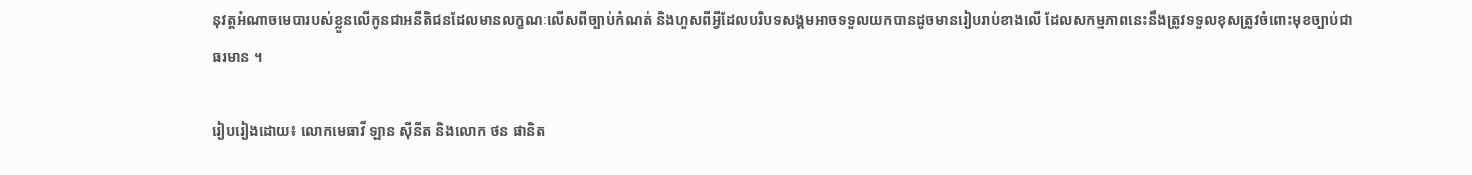នុវត្តអំណាចមេបារបស់ខ្លួនលើកូនជាអនីតិជនដែលមានលក្ខណៈលើសពីច្បាប់កំណត់ និងហួសពីអ្វីដែលបរិបទសង្គមអាចទទួលយកបានដូចមានរៀបរាប់ខាងលើ ដែលសកម្មភាពនេះនឹងត្រូវទទួលខុសត្រូវចំពោះមុខច្បាប់ជាធរមាន ។

រៀបរៀងដោយ៖ លោកមេធាវី ឡាន ស៊ីនីត និងលោក ថន ផានិត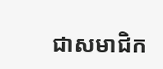ជាសមាជិក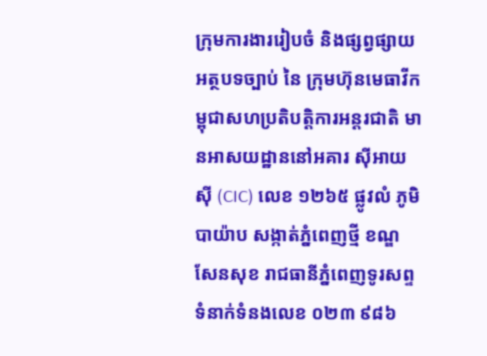ក្រុមការងាររៀបចំ និងផ្សព្វផ្សាយអត្ថបទច្បាប់ នៃ ក្រុមហ៊ុនមេធាវីកម្ពុជាសហប្រតិបត្តិការអន្តរជាតិ មានអាសយដ្ឋាននៅអគារ ស៊ីអាយស៊ី (CIC) លេខ ១២៦៥ ផ្លូវលំ ភូមិ បាយ៉ាប សង្កាត់ភ្នំពេញថ្មី ខណ្ឌសែនសុខ រាជធានីភ្នំពេញទូរសព្ទទំនាក់ទំនងលេខ ០២៣ ៩៨៦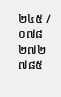២៤៥ / ០៧៨ ២៧២ ៧៨៥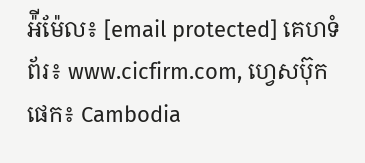អ៉ីម៉ែល៖ [email protected] គេហទំព័រ៖ www.cicfirm.com, ហ្វេសប៊ុកផេក៖ Cambodia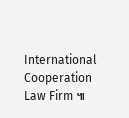International Cooperation Law Firm ៕